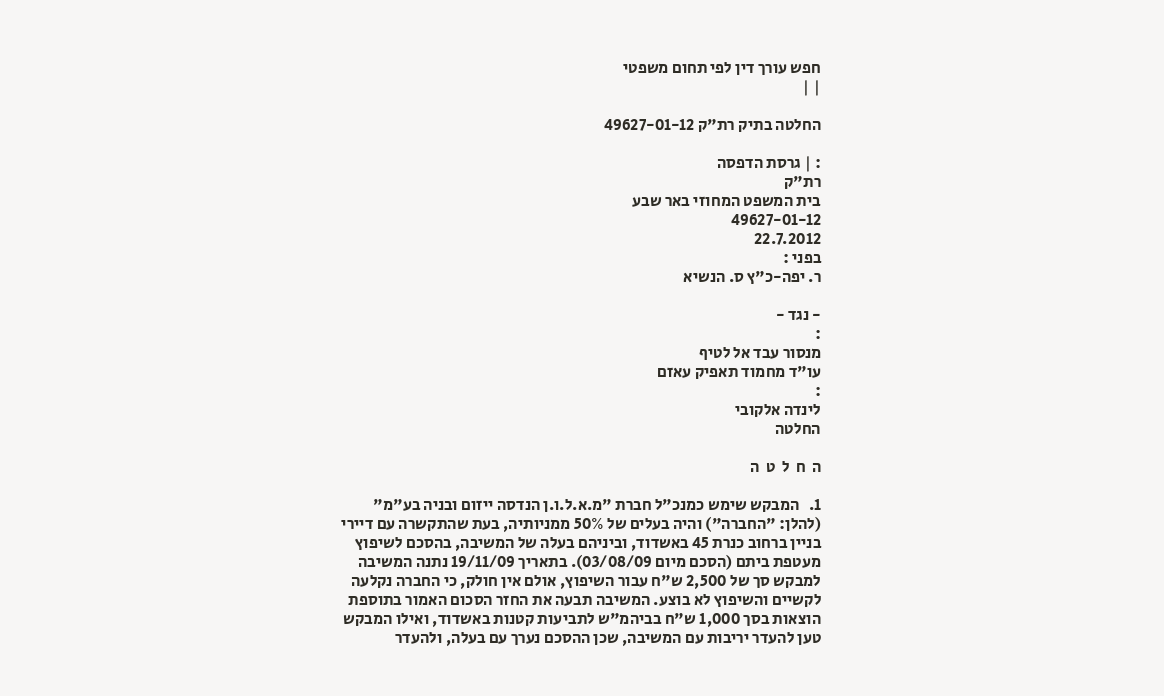חפש עורך דין לפי תחום משפטי
| |

החלטה בתיק רת"ק 49627-01-12

: | גרסת הדפסה
רת"ק
בית המשפט המחוזי באר שבע
49627-01-12
22.7.2012
בפני :
ר. יפה-כ"ץ ס. הנשיא

- נגד -
:
מנסור עבד אל לטיף
עו"ד מחמוד תאפיק עאזם
:
לינדה אלקובי
החלטה

ה  ח  ל  ט  ה

1.   המבקש שימש כמנכ"ל חברת "מ.א.ל.ו.ן הנדסה ייזום ובניה בע"מ" (להלן: "החברה") והיה בעלים של 50% ממניותיה, בעת שהתקשרה עם דיירי בניין ברחוב כנרת 45 באשדוד, וביניהם בעלה של המשיבה, בהסכם לשיפוץ מעטפת ביתם (הסכם מיום 03/08/09). בתאריך 19/11/09 נתנה המשיבה למבקש סך של 2,500 ש"ח עבור השיפוץ, אולם אין חולק, כי החברה נקלעה לקשיים והשיפוץ לא בוצע. המשיבה תבעה את החזר הסכום האמור בתוספת הוצאות בסך 1,000 ש"ח בביהמ"ש לתביעות קטנות באשדוד, ואילו המבקש טען להעדר יריבות עם המשיבה, שכן ההסכם נערך עם בעלה, ולהעדר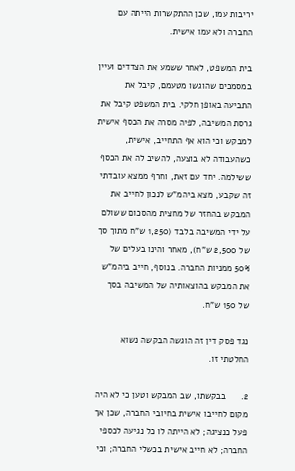יריבות עמו, שכן ההתקשרות הייתה עם החברה ולא עמו אישית.

בית המשפט, לאחר ששמע את הצדדים ועיין במסמכים שהוגשו מטעמם, קיבל את התביעה באופן חלקי. בית המשפט קיבל את גרסת המשיבה, לפיה מסרה את הכסף אישית למבקש וכי הוא אף התחייב, אישית, כשהעבודה לא בוצעה, להשיב לה את הכסף ששילמה. יחד עם זאת, וחרף ממצא עובדתי זה שקבע, מצא ביהמ"ש לנכון לחייב את המבקש בהחזר של מחצית מהסכום ששולם על ידי המשיבה בלבד (1,250 ש"ח מתוך סך של 2,500 ש"ח), מאחר והינו בעלים של  50% ממניות החברה. בנוסף, חייב ביהמ"ש את המבקש בהוצאותיה של המשיבה בסך של 150 ש"ח.

נגד פסק דין זה הוגשה הבקשה נשוא החלטתי זו.

2.      בבקשתו, שב המבקש וטען כי לא היה מקום לחייבו אישית בחיובי החברה, שכן אך פעל כנציגה; לא הייתה לו כל נגיעה לכספי החברה; לא חייב אישית בכשלי החברה; וכי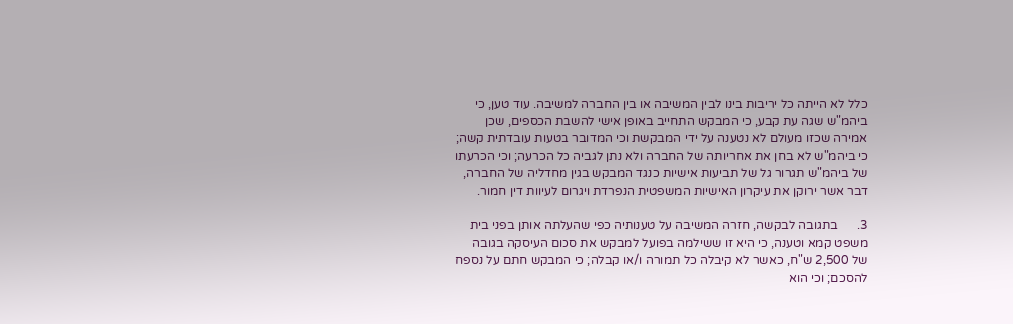כלל לא הייתה כל יריבות בינו לבין המשיבה או בין החברה למשיבה. עוד טען, כי ביהמ"ש שגה עת קבע, כי המבקש התחייב באופן אישי להשבת הכספים, שכן אמירה שכזו מעולם לא נטענה על ידי המבקשת וכי המדובר בטעות עובדתית קשה; כי ביהמ"ש לא בחן את אחריותה של החברה ולא נתן לגביה כל הכרעה; וכי הכרעתו של ביהמ"ש תגרור גל של תביעות אישיות כנגד המבקש בגין מחדליה של החברה, דבר אשר ירוקן את עיקרון האישיות המשפטית הנפרדת ויגרום לעיוות דין חמור.

3.      בתגובה לבקשה, חזרה המשיבה על טענותיה כפי שהעלתה אותן בפני בית משפט קמא וטענה, כי היא זו ששילמה בפועל למבקש את סכום העיסקה בגובה של 2,500 ש"ח, כאשר לא קיבלה כל תמורה ו/או קבלה; כי המבקש חתם על נספח להסכם; וכי הוא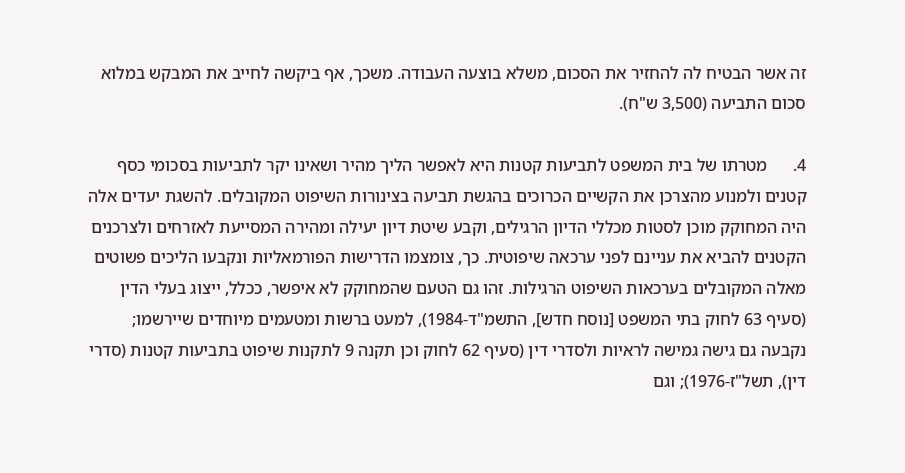זה אשר הבטיח לה להחזיר את הסכום, משלא בוצעה העבודה. משכך, אף ביקשה לחייב את המבקש במלוא סכום התביעה (3,500 ש"ח).

4.      מטרתו של בית המשפט לתביעות קטנות היא לאפשר הליך מהיר ושאינו יקר לתביעות בסכומי כסף קטנים ולמנוע מהצרכן את הקשיים הכרוכים בהגשת תביעה בצינורות השיפוט המקובלים. להשגת יעדים אלה היה המחוקק מוכן לסטות מכללי הדיון הרגילים, וקבע שיטת דיון יעילה ומהירה המסייעת לאזרחים ולצרכנים הקטנים להביא את עניינם לפני ערכאה שיפוטית. כך, צומצמו הדרישות הפורמאליות ונקבעו הליכים פשוטים מאלה המקובלים בערכאות השיפוט הרגילות. זהו גם הטעם שהמחוקק לא איפשר, ככלל, ייצוג בעלי הדין (סעיף 63 לחוק בתי המשפט [נוסח חדש], התשמ"ד-1984), למעט ברשות ומטעמים מיוחדים שיירשמו; נקבעה גם גישה גמישה לראיות ולסדרי דין (סעיף 62 לחוק וכן תקנה 9 לתקנות שיפוט בתביעות קטנות (סדרי דין), תשל"ז-1976); וגם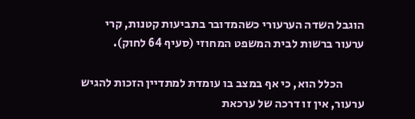הוגבל השדה הערעורי כשהמדובר בתביעות קטנות, קרי ערעור ברשות לבית המשפט המחוזי (סעיף 64 לחוק).

         הכלל הוא, כי אף במצב בו עומדת למתדיין הזכות להגיש ערעור, אין זו דרכה של ערכאת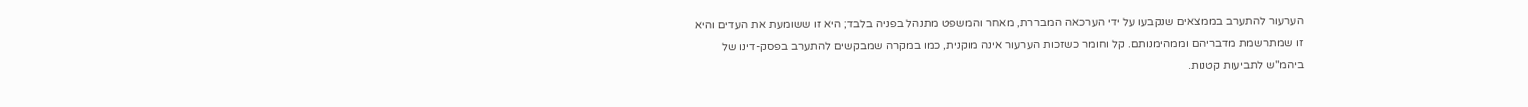הערעור להתערב בממצאים שנקבעו על ידי הערכאה המבררת, מאחר והמשפט מתנהל בפניה בלבד; היא זו ששומעת את העדים והיא זו שמתרשמת מדבריהם וממהימנותם. קל וחומר כשזכות הערעור אינה מוקנית, כמו במקרה שמבקשים להתערב בפסק-דינו של ביהמ"ש לתביעות קטנות.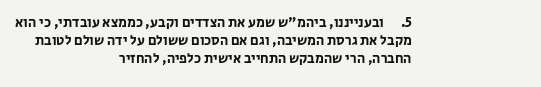5.      ובענייננו, ביהמ"ש שמע את הצדדים וקבע, כממצא עובדתי, כי הוא מקבל את גרסת המשיבה, וגם אם הסכום ששולם על ידה שולם לטובת החברה, הרי שהמבקש התחייב אישית כלפיה, להחזיר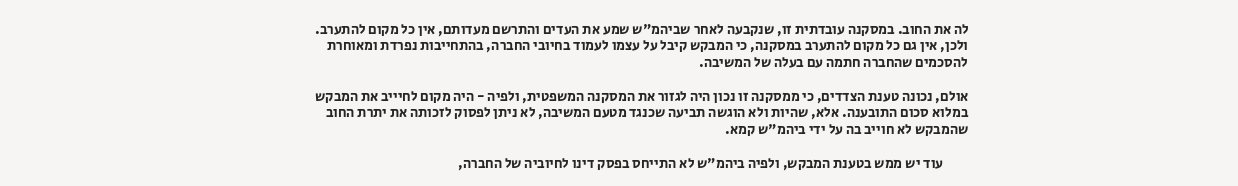לה את החוב. במסקנה עובדתית זו, שנקבעה לאחר שביהמ"ש שמע את העדים והתרשם מעדותם, אין כל מקום להתערב. ולכן, אין גם כל מקום להתערב במסקנה, כי המבקש קיבל על עצמו לעמוד בחיובי החברה, בהתחייבות נפרדת ומאוחרת להסכמים שהחברה חתמה עם בעלה של המשיבה.

אולם, נכונה טענת הצדדים, כי ממסקנה זו נכון היה לגזור את המסקנה המשפטית, ולפיה - היה מקום לחיייב את המבקש במלוא סכום התובענה. אלא, שהיות ולא הוגשה תביעה שכנגד מטעם המשיבה, לא ניתן לפסוק לזכותה את יתרת החוב שהמבקש לא חוייב בה על ידי ביהמ"ש קמא.

         עוד יש ממש בטענת המבקש, ולפיה ביהמ"ש לא התייחס בפסק דינו לחיוביה של החברה,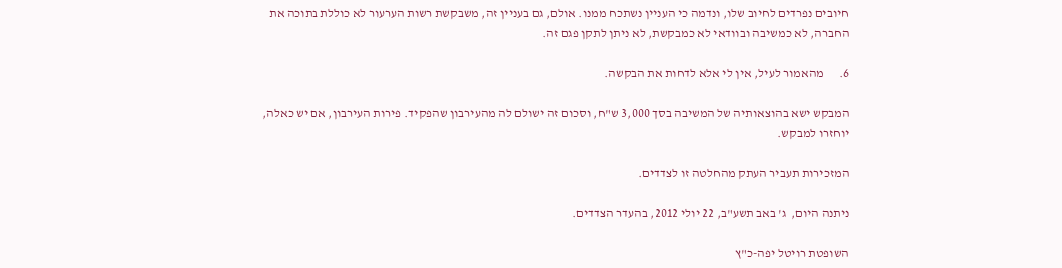חיובים נפרדים לחיוב שלו, ונדמה כי העניין נשתכח ממנו. אולם, גם בעניין זה, משבקשת רשות הערעור לא כוללת בתוכה את החברה, לא כמשיבה ובוודאי לא כמבקשת, לא ניתן לתקן פגם זה.

6.      מהאמור לעיל, אין לי אלא לדחות את הבקשה.

המבקש ישא בהוצאותיה של המשיבה בסך 3,000 ש"ח, וסכום זה ישולם לה מהעירבון שהפקיד. פירות העירבון, אם יש כאלה, יוחזרו למבקש.

המזכירות תעביר העתק מהחלטה זו לצדדים.

ניתנה היום,  ג' באב תשע"ב, 22 יולי 2012, בהעדר הצדדים.

השופטת רויטל יפה-כ"ץ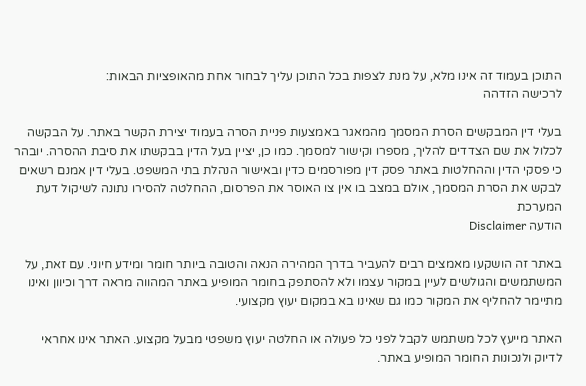התוכן בעמוד זה אינו מלא, על מנת לצפות בכל התוכן עליך לבחור אחת מהאופציות הבאות:
לרכישה הזדהה

בעלי דין המבקשים הסרת המסמך מהמאגר באמצעות פניית הסרה בעמוד יצירת הקשר באתר. על הבקשה לכלול את שם הצדדים להליך, מספרו וקישור למסמך. כמו כן, יציין בעל הדין בבקשתו את סיבת ההסרה. יובהר כי פסקי הדין וההחלטות באתר פסק דין מפורסמים כדין ובאישור הנהלת בתי המשפט. בעלי דין אמנם רשאים לבקש את הסרת המסמך, אולם במצב בו אין צו האוסר את הפרסום, ההחלטה להסירו נתונה לשיקול דעת המערכת
הודעה Disclaimer

באתר זה הושקעו מאמצים רבים להעביר בדרך המהירה הנאה והטובה ביותר חומר ומידע חיוני. עם זאת, על המשתמשים והגולשים לעיין במקור עצמו ולא להסתפק בחומר המופיע באתר המהווה מראה דרך וכיוון ואינו מתיימר להחליף את המקור כמו גם שאינו בא במקום יעוץ מקצועי.

האתר מייעץ לכל משתמש לקבל לפני כל פעולה או החלטה יעוץ משפטי מבעל מקצוע. האתר אינו אחראי לדיוק ולנכונות החומר המופיע באתר.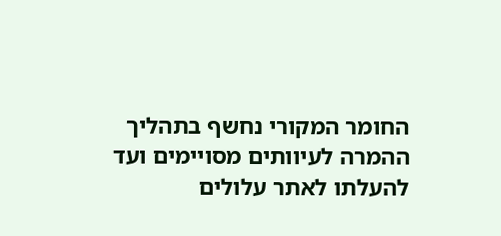החומר המקורי נחשף בתהליך ההמרה לעיוותים מסויימים ועד להעלתו לאתר עלולים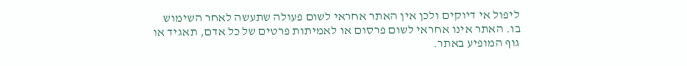ליפול אי דיוקים ולכן אין האתר אחראי לשום פעולה שתעשה לאחר השימוש בו. האתר אינו אחראי לשום פרסום או לאמיתות פרטים של כל אדם, תאגיד או גוף המופיע באתר.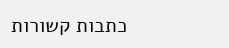כתבות קשורות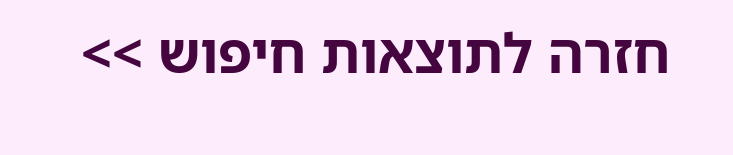חזרה לתוצאות חיפוש >>